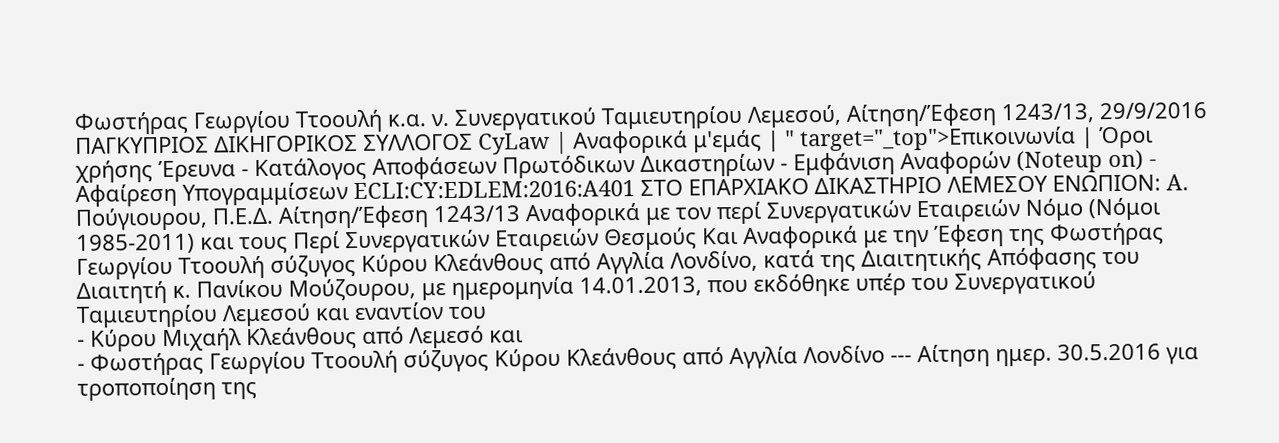Φωστήρας Γεωργίου Ττοουλή κ.α. ν. Συνεργατικού Ταμιευτηρίου Λεμεσού, Αίτηση/Έφεση 1243/13, 29/9/2016 ΠΑΓΚΥΠΡΙΟΣ ΔΙΚΗΓΟΡΙΚΟΣ ΣΥΛΛΟΓΟΣ CyLaw | Αναφορικά μ'εμάς | " target="_top">Επικοινωνία | Όροι χρήσης Έρευνα - Κατάλογος Αποφάσεων Πρωτόδικων Δικαστηρίων - Εμφάνιση Αναφορών (Noteup on) - Αφαίρεση Υπογραμμίσεων ECLI:CY:EDLEM:2016:A401 ΣΤΟ ΕΠΑΡΧΙΑΚΟ ΔΙΚΑΣΤΗΡΙΟ ΛΕΜΕΣΟΥ ΕΝΩΠΙΟΝ: A. Πούγιουρου, Π.Ε.Δ. Αίτηση/Έφεση 1243/13 Αναφορικά με τον περί Συνεργατικών Εταιρειών Νόμο (Νόμοι 1985-2011) και τους Περί Συνεργατικών Εταιρειών Θεσμούς Και Αναφορικά με την Έφεση της Φωστήρας Γεωργίου Ττοουλή σύζυγος Κύρου Κλεάνθους από Αγγλία Λονδίνο, κατά της Διαιτητικής Απόφασης του Διαιτητή κ. Πανίκου Μούζουρου, με ημερομηνία 14.01.2013, που εκδόθηκε υπέρ του Συνεργατικού Ταμιευτηρίου Λεμεσού και εναντίον του
- Κύρου Μιχαήλ Κλεάνθους από Λεμεσό και
- Φωστήρας Γεωργίου Ττοουλή σύζυγος Κύρου Κλεάνθους από Αγγλία Λονδίνο --- Aίτηση ημερ. 30.5.2016 για τροποποίηση της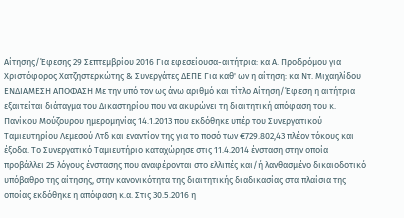Αίτησης/Έφεσης 29 Σεπτεμβρίου 2016 Για εφεσείουσα-αιτήτρια: κα Α. Προδρόμου για Χριστόφορος Χατζηστερκώτης & Συνεργάτες ΔΕΠΕ Για καθ' ων η αίτηση: κα Ντ. Μιχαηλίδου ΕΝΔΙΑΜΕΣΗ ΑΠΟΦΑΣΗ Με την υπό τον ως άνω αριθμό και τίτλο Αίτηση/Έφεση η αιτήτρια εξαιτείται διάταγμα του Δικαστηρίου που να ακυρώνει τη διαιτητική απόφαση του κ. Πανίκου Μούζουρου ημερομηνίας 14.1.2013 που εκδόθηκε υπέρ του Συνεργατικού Ταμιευτηρίου Λεμεσού Λτδ και εναντίον της για το ποσό των €729.802,43 πλέον τόκους και έξοδα. Το Συνεργατικό Ταμιευτήριο καταχώρησε στις 11.4.2014 ένσταση στην οποία προβάλλει 25 λόγους ένστασης που αναφέρονται στο ελλιπές και/ή λανθασμένο δικαιοδοτικό υπόβαθρο της αίτησης, στην κανονικότητα της διαιτητικής διαδικασίας στα πλαίσια της οποίας εκδόθηκε η απόφαση κ.α. Στις 30.5.2016 η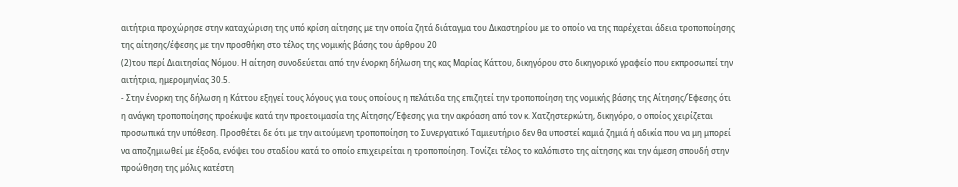αιτήτρια προχώρησε στην καταχώριση της υπό κρίση αίτησης με την οποία ζητά διάταγμα του Δικαστηρίου με το οποίο να της παρέχεται άδεια τροποποίησης της αίτησης/έφεσης με την προσθήκη στο τέλος της νομικής βάσης του άρθρου 20
(2)του περί Διαιτησίας Νόμου. Η αίτηση συνοδεύεται από την ένορκη δήλωση της κας Μαρίας Κάττου, δικηγόρου στο δικηγορικό γραφείο που εκπροσωπεί την αιτήτρια, ημερομηνίας 30.5.
- Στην ένορκη της δήλωση η Κάττου εξηγεί τους λόγους για τους οποίους η πελάτιδα της επιζητεί την τροποποίηση της νομικής βάσης της Αίτησης/Έφεσης ότι η ανάγκη τροποποίησης προέκυψε κατά την προετοιμασία της Αίτησης/Έφεσης για την ακρόαση από τον κ. Χατζηστερκώτη, δικηγόρο, ο οποίος χειρίζεται προσωπικά την υπόθεση. Προσθέτει δε ότι με την αιτούμενη τροποποίηση το Συνεργατικό Ταμιευτήριο δεν θα υποστεί καμιά ζημιά ή αδικία που να μη μπορεί να αποζημιωθεί με έξοδα, ενόψει του σταδίου κατά το οποίο επιχειρείται η τροποποίηση. Τονίζει τέλος το καλόπιστο της αίτησης και την άμεση σπουδή στην προώθηση της μόλις κατέστη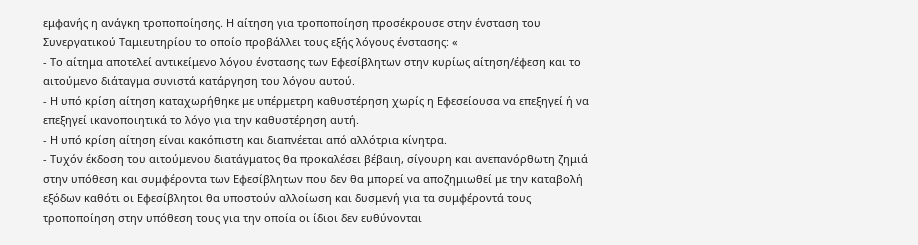εμφανής η ανάγκη τροποποίησης. Η αίτηση για τροποποίηση προσέκρουσε στην ένσταση του Συνεργατικού Ταμιευτηρίου το οποίο προβάλλει τους εξής λόγους ένστασης: «
- Το αίτημα αποτελεί αντικείμενο λόγου ένστασης των Εφεσίβλητων στην κυρίως αίτηση/έφεση και το αιτούμενο διάταγμα συνιστά κατάργηση του λόγου αυτού.
- Η υπό κρίση αίτηση καταχωρήθηκε με υπέρμετρη καθυστέρηση χωρίς η Εφεσείουσα να επεξηγεί ή να επεξηγεί ικανοποιητικά το λόγο για την καθυστέρηση αυτή.
- Η υπό κρίση αίτηση είναι κακόπιστη και διαπνέεται από αλλότρια κίνητρα.
- Τυχόν έκδοση του αιτούμενου διατάγματος θα προκαλέσει βέβαιη, σίγουρη και ανεπανόρθωτη ζημιά στην υπόθεση και συμφέροντα των Εφεσίβλητων που δεν θα μπορεί να αποζημιωθεί με την καταβολή εξόδων καθότι οι Εφεσίβλητοι θα υποστούν αλλοίωση και δυσμενή για τα συμφέροντά τους τροποποίηση στην υπόθεση τους για την οποία οι ίδιοι δεν ευθύνονται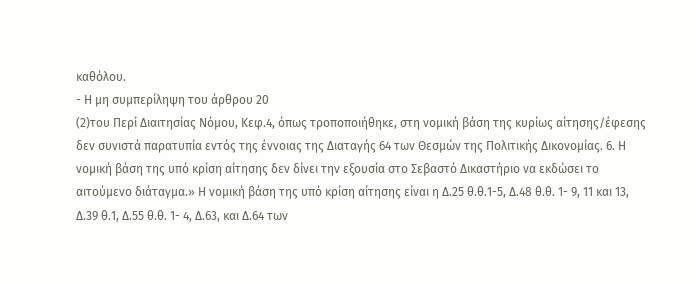καθόλου.
- Η μη συμπερίληψη του άρθρου 20
(2)του Περί Διαιτησίας Νόμου, Κεφ.4, όπως τροποποιήθηκε, στη νομική βάση της κυρίως αίτησης/έφεσης δεν συνιστά παρατυπία εντός της έννοιας της Διαταγής 64 των Θεσμών της Πολιτικής Δικονομίας. 6. Η νομική βάση της υπό κρίση αίτησης δεν δίνει την εξουσία στο Σεβαστό Δικαστήριο να εκδώσει το αιτούμενο διάταγμα.» Η νομική βάση της υπό κρίση αίτησης είναι η Δ.25 θ.θ.1-5, Δ.48 θ.θ. 1- 9, 11 και 13, Δ.39 θ.1, Δ.55 θ.θ. 1- 4, Δ.63, και Δ.64 των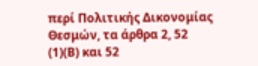περί Πολιτικής Δικονομίας Θεσμών, τα άρθρα 2, 52
(1)(Β) και 52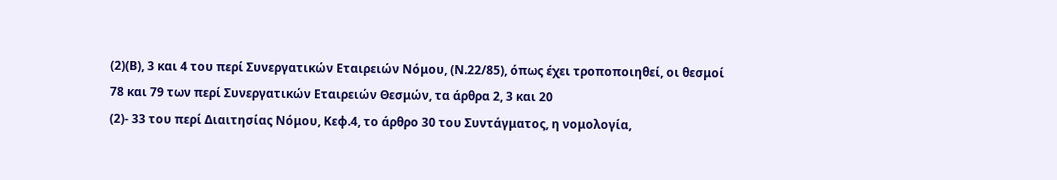(2)(Β), 3 και 4 του περί Συνεργατικών Εταιρειών Νόμου, (Ν.22/85), όπως έχει τροποποιηθεί, οι θεσμοί 78 και 79 των περί Συνεργατικών Εταιρειών Θεσμών, τα άρθρα 2, 3 και 20
(2)- 33 του περί Διαιτησίας Νόμου, Κεφ.4, το άρθρο 30 του Συντάγματος, η νομολογία,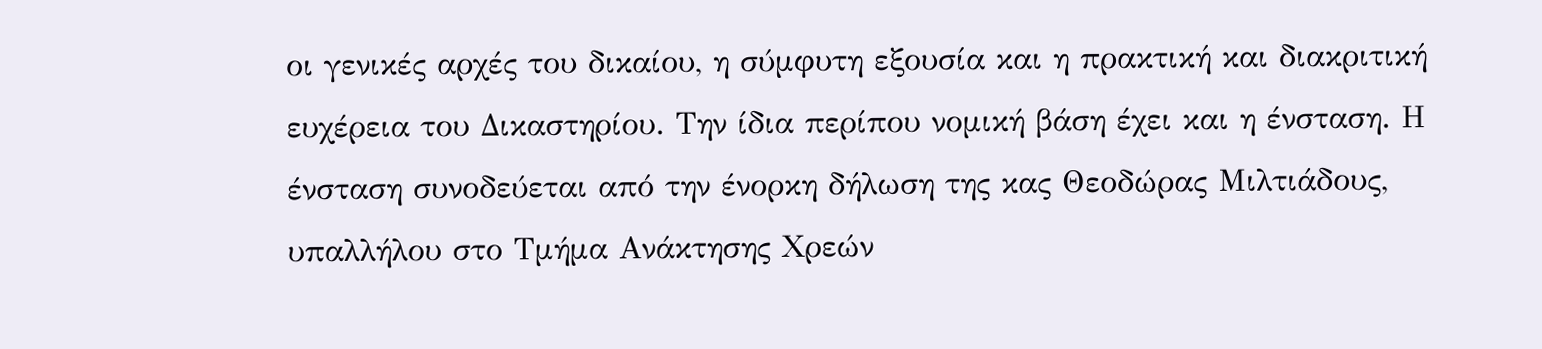οι γενικές αρχές του δικαίου, η σύμφυτη εξουσία και η πρακτική και διακριτική ευχέρεια του Δικαστηρίου. Την ίδια περίπου νομική βάση έχει και η ένσταση. Η ένσταση συνοδεύεται από την ένορκη δήλωση της κας Θεοδώρας Μιλτιάδους, υπαλλήλου στο Τμήμα Ανάκτησης Χρεών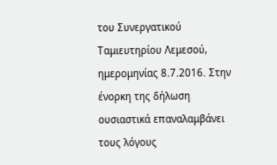του Συνεργατικού Ταμιευτηρίου Λεμεσού, ημερομηνίας 8.7.2016. Στην ένορκη της δήλωση ουσιαστικά επαναλαμβάνει τους λόγους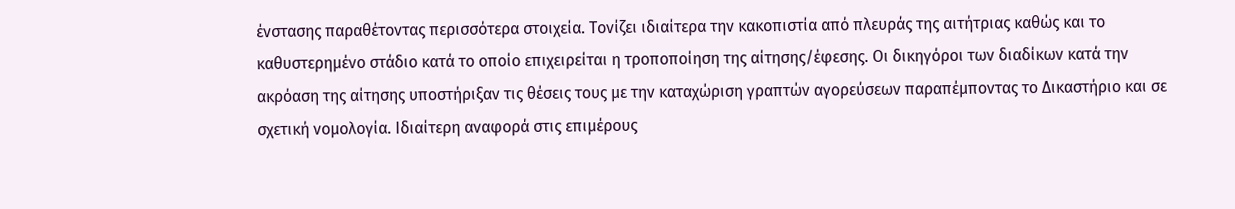ένστασης παραθέτοντας περισσότερα στοιχεία. Τονίζει ιδιαίτερα την κακοπιστία από πλευράς της αιτήτριας καθώς και το καθυστερημένο στάδιο κατά το οποίο επιχειρείται η τροποποίηση της αίτησης/έφεσης. Οι δικηγόροι των διαδίκων κατά την ακρόαση της αίτησης υποστήριξαν τις θέσεις τους με την καταχώριση γραπτών αγορεύσεων παραπέμποντας το Δικαστήριο και σε σχετική νομολογία. Ιδιαίτερη αναφορά στις επιμέρους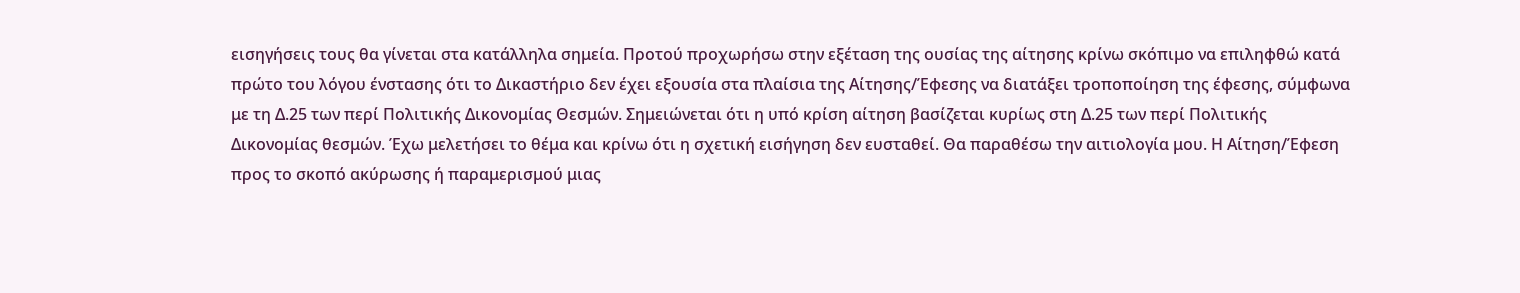εισηγήσεις τους θα γίνεται στα κατάλληλα σημεία. Προτού προχωρήσω στην εξέταση της ουσίας της αίτησης κρίνω σκόπιμο να επιληφθώ κατά πρώτο του λόγου ένστασης ότι το Δικαστήριο δεν έχει εξουσία στα πλαίσια της Αίτησης/Έφεσης να διατάξει τροποποίηση της έφεσης, σύμφωνα με τη Δ.25 των περί Πολιτικής Δικονομίας Θεσμών. Σημειώνεται ότι η υπό κρίση αίτηση βασίζεται κυρίως στη Δ.25 των περί Πολιτικής Δικονομίας θεσμών. Έχω μελετήσει το θέμα και κρίνω ότι η σχετική εισήγηση δεν ευσταθεί. Θα παραθέσω την αιτιολογία μου. Η Αίτηση/Έφεση προς το σκοπό ακύρωσης ή παραμερισμού μιας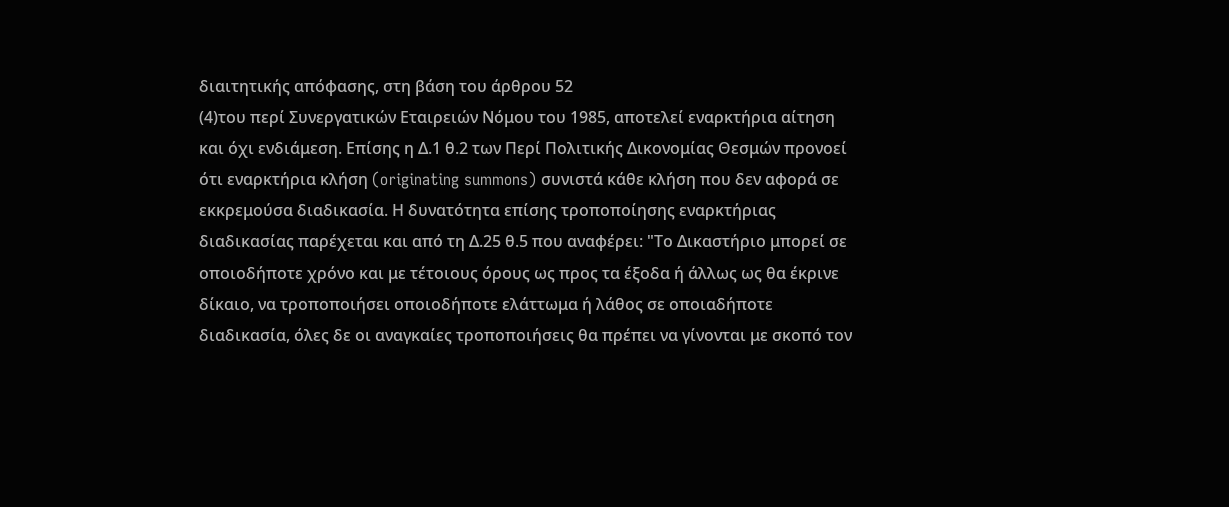διαιτητικής απόφασης, στη βάση του άρθρου 52
(4)του περί Συνεργατικών Εταιρειών Νόμου του 1985, αποτελεί εναρκτήρια αίτηση και όχι ενδιάμεση. Επίσης η Δ.1 θ.2 των Περί Πολιτικής Δικονομίας Θεσμών προνοεί ότι εναρκτήρια κλήση (originating summons) συνιστά κάθε κλήση που δεν αφορά σε εκκρεμούσα διαδικασία. Η δυνατότητα επίσης τροποποίησης εναρκτήριας διαδικασίας παρέχεται και από τη Δ.25 θ.5 που αναφέρει: "Το Δικαστήριο μπορεί σε οποιοδήποτε χρόνο και με τέτοιους όρους ως προς τα έξοδα ή άλλως ως θα έκρινε δίκαιο, να τροποποιήσει οποιοδήποτε ελάττωμα ή λάθος σε οποιαδήποτε διαδικασία, όλες δε οι αναγκαίες τροποποιήσεις θα πρέπει να γίνονται με σκοπό τον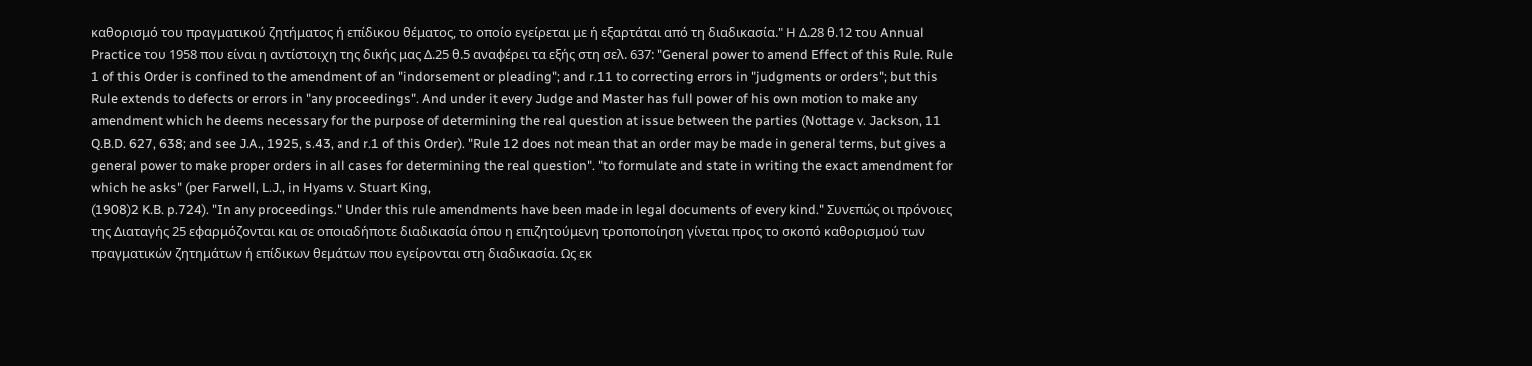καθορισμό του πραγματικού ζητήματος ή επίδικου θέματος, το οποίο εγείρεται με ή εξαρτάται από τη διαδικασία." Η Δ.28 θ.12 του Annual Practice του 1958 που είναι η αντίστοιχη της δικής μας Δ.25 θ.5 αναφέρει τα εξής στη σελ. 637: "General power to amend Effect of this Rule. Rule 1 of this Order is confined to the amendment of an "indorsement or pleading"; and r.11 to correcting errors in "judgments or orders"; but this Rule extends to defects or errors in "any proceedings". And under it every Judge and Master has full power of his own motion to make any amendment which he deems necessary for the purpose of determining the real question at issue between the parties (Nottage v. Jackson, 11 Q.B.D. 627, 638; and see J.A., 1925, s.43, and r.1 of this Order). "Rule 12 does not mean that an order may be made in general terms, but gives a general power to make proper orders in all cases for determining the real question". "to formulate and state in writing the exact amendment for which he asks" (per Farwell, L.J., in Hyams v. Stuart King,
(1908)2 K.B. p.724). "In any proceedings." Under this rule amendments have been made in legal documents of every kind." Συνεπώς οι πρόνοιες της Διαταγής 25 εφαρμόζονται και σε οποιαδήποτε διαδικασία όπου η επιζητούμενη τροποποίηση γίνεται προς το σκοπό καθορισμού των πραγματικών ζητημάτων ή επίδικων θεμάτων που εγείρονται στη διαδικασία. Ως εκ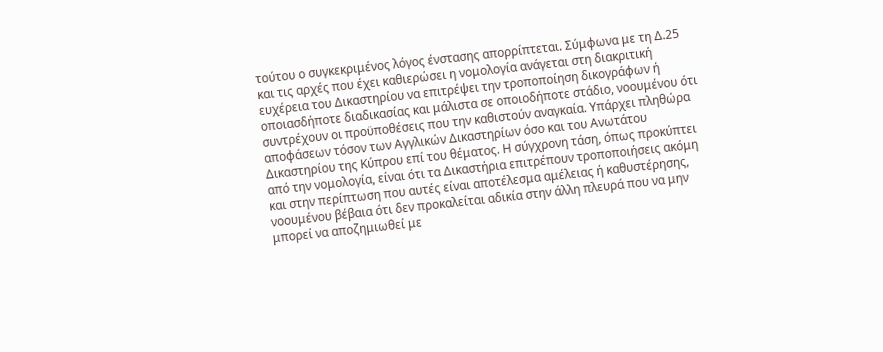τούτου ο συγκεκριμένος λόγος ένστασης απορρίπτεται. Σύμφωνα με τη Δ.25 και τις αρχές που έχει καθιερώσει η νομολογία ανάγεται στη διακριτική ευχέρεια του Δικαστηρίου να επιτρέψει την τροποποίηση δικογράφων ή οποιασδήποτε διαδικασίας και μάλιστα σε οποιοδήποτε στάδιο, νοουμένου ότι συντρέχουν οι προϋποθέσεις που την καθιστούν αναγκαία. Υπάρχει πληθώρα αποφάσεων τόσον των Αγγλικών Δικαστηρίων όσο και του Ανωτάτου Δικαστηρίου της Κύπρου επί του θέματος. Η σύγχρονη τάση, όπως προκύπτει από την νομολογία, είναι ότι τα Δικαστήρια επιτρέπουν τροποποιήσεις ακόμη και στην περίπτωση που αυτές είναι αποτέλεσμα αμέλειας ή καθυστέρησης, νοουμένου βέβαια ότι δεν προκαλείται αδικία στην άλλη πλευρά που να μην μπορεί να αποζημιωθεί με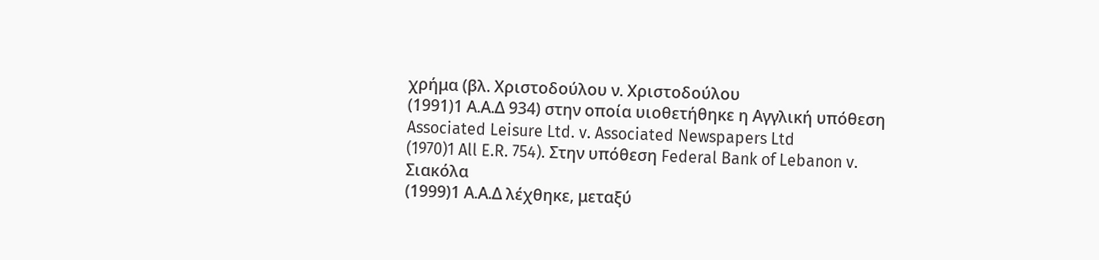χρήμα (βλ. Χριστοδούλου ν. Χριστοδούλου
(1991)1 Α.Α.Δ 934) στην οποία υιοθετήθηκε η Αγγλική υπόθεση Associated Leisure Ltd. v. Associated Newspapers Ltd
(1970)1 All E.R. 754). Στην υπόθεση Federal Bank of Lebanon v. Σιακόλα
(1999)1 Α.Α.Δ λέχθηκε, μεταξύ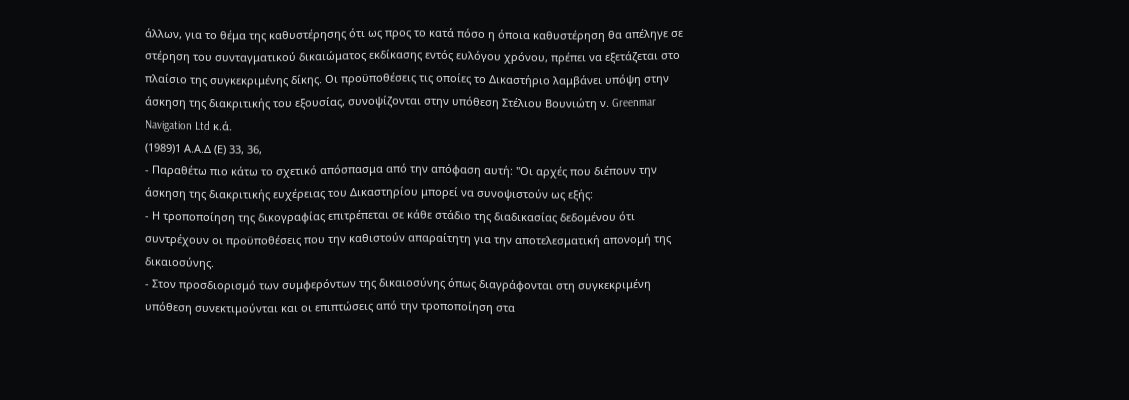άλλων, για το θέμα της καθυστέρησης ότι ως προς το κατά πόσο η όποια καθυστέρηση θα απέληγε σε στέρηση του συνταγματικού δικαιώματος εκδίκασης εντός ευλόγου χρόνου, πρέπει να εξετάζεται στο πλαίσιο της συγκεκριμένης δίκης. Οι προϋποθέσεις τις οποίες το Δικαστήριο λαμβάνει υπόψη στην άσκηση της διακριτικής του εξουσίας, συνοψίζονται στην υπόθεση Στέλιου Βουνιώτη ν. Greenmar Navigation Ltd κ.ά.
(1989)1 Α.Α.Δ (Ε) 33, 36,
- Παραθέτω πιο κάτω το σχετικό απόσπασμα από την απόφαση αυτή: "Οι αρχές που διέπουν την άσκηση της διακριτικής ευχέρειας του Δικαστηρίου μπορεί να συνοψιστούν ως εξής:
- Η τροποποίηση της δικογραφίας επιτρέπεται σε κάθε στάδιο της διαδικασίας δεδομένου ότι συντρέχουν οι προϋποθέσεις που την καθιστούν απαραίτητη για την αποτελεσματική απονομή της δικαιοσύνης.
- Στον προσδιορισμό των συμφερόντων της δικαιοσύνης όπως διαγράφονται στη συγκεκριμένη υπόθεση συνεκτιμούνται και οι επιπτώσεις από την τροποποίηση στα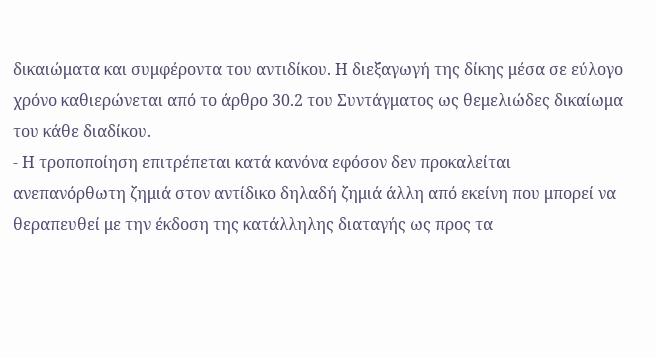δικαιώματα και συμφέροντα του αντιδίκου. Η διεξαγωγή της δίκης μέσα σε εύλογο χρόνο καθιερώνεται από το άρθρο 30.2 του Συντάγματος ως θεμελιώδες δικαίωμα του κάθε διαδίκου.
- Η τροποποίηση επιτρέπεται κατά κανόνα εφόσον δεν προκαλείται ανεπανόρθωτη ζημιά στον αντίδικο δηλαδή ζημιά άλλη από εκείνη που μπορεί να θεραπευθεί με την έκδοση της κατάλληλης διαταγής ως προς τα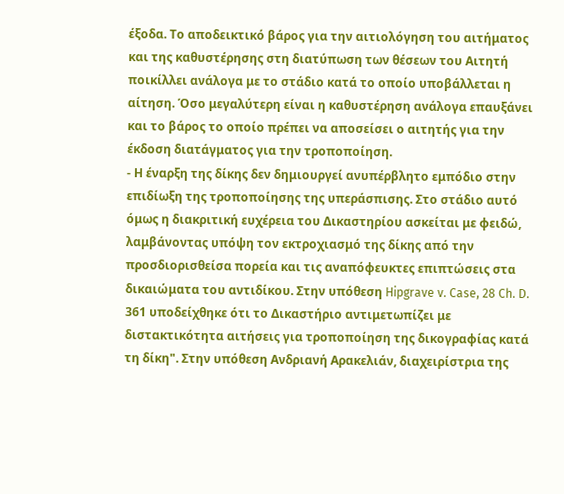έξοδα. Το αποδεικτικό βάρος για την αιτιολόγηση του αιτήματος και της καθυστέρησης στη διατύπωση των θέσεων του Αιτητή ποικίλλει ανάλογα με το στάδιο κατά το οποίο υποβάλλεται η αίτηση. Όσο μεγαλύτερη είναι η καθυστέρηση ανάλογα επαυξάνει και το βάρος το οποίο πρέπει να αποσείσει ο αιτητής για την έκδοση διατάγματος για την τροποποίηση.
- Η έναρξη της δίκης δεν δημιουργεί ανυπέρβλητο εμπόδιο στην επιδίωξη της τροποποίησης της υπεράσπισης. Στο στάδιο αυτό όμως η διακριτική ευχέρεια του Δικαστηρίου ασκείται με φειδώ, λαμβάνοντας υπόψη τον εκτροχιασμό της δίκης από την προσδιορισθείσα πορεία και τις αναπόφευκτες επιπτώσεις στα δικαιώματα του αντιδίκου. Στην υπόθεση Hipgrave v. Case, 28 Ch. D. 361 υποδείχθηκε ότι το Δικαστήριο αντιμετωπίζει με διστακτικότητα αιτήσεις για τροποποίηση της δικογραφίας κατά τη δίκη". Στην υπόθεση Ανδριανή Αρακελιάν, διαχειρίστρια της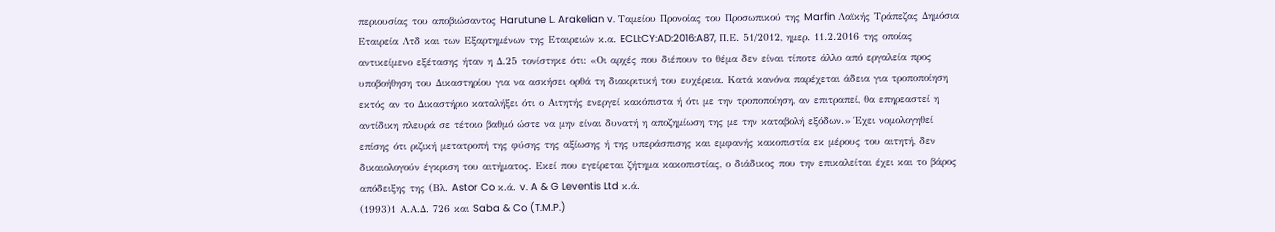περιουσίας του αποβιώσαντος Harutune L. Arakelian v. Ταμείου Προνοίας του Προσωπικού της Marfin Λαϊκής Τράπεζας Δημόσια Εταιρεία Λτδ και των Εξαρτημένων της Εταιρειών κ.α. ECLI:CY:AD:2016:A87, Π.Ε. 51/2012, ημερ. 11.2.2016 της οποίας αντικείμενο εξέτασης ήταν η Δ.25 τονίστηκε ότι: «Οι αρχές που διέπουν το θέμα δεν είναι τίποτε άλλο από εργαλεία προς υποβοήθηση του Δικαστηρίου για να ασκήσει ορθά τη διακριτική του ευχέρεια. Κατά κανόνα παρέχεται άδεια για τροποποίηση εκτός αν το Δικαστήριο καταλήξει ότι ο Αιτητής ενεργεί κακόπιστα ή ότι με την τροποποίηση, αν επιτραπεί, θα επηρεαστεί η αντίδικη πλευρά σε τέτοιο βαθμό ώστε να μην είναι δυνατή η αποζημίωση της με την καταβολή εξόδων.» Έχει νομολογηθεί επίσης ότι ριζική μετατροπή της φύσης της αξίωσης ή της υπεράσπισης και εμφανής κακοπιστία εκ μέρους του αιτητή, δεν δικαιολογούν έγκριση του αιτήματος. Εκεί που εγείρεται ζήτημα κακοπιστίας, ο διάδικος που την επικαλείται έχει και το βάρος απόδειξης της (Βλ. Astor Co κ.ά. v. A & G Leventis Ltd κ.ά.
(1993)1 Α.Α.Δ. 726 και Saba & Co (T.M.P.)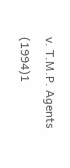v. T.M.P. Agents
(1994)1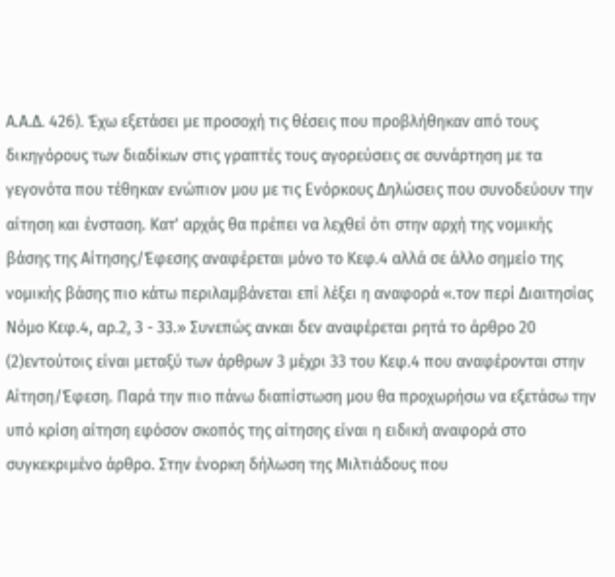Α.Α.Δ. 426). Έχω εξετάσει με προσοχή τις θέσεις που προβλήθηκαν από τους δικηγόρους των διαδίκων στις γραπτές τους αγορεύσεις σε συνάρτηση με τα γεγονότα που τέθηκαν ενώπιον μου με τις Ενόρκους Δηλώσεις που συνοδεύουν την αίτηση και ένσταση. Κατ' αρχάς θα πρέπει να λεχθεί ότι στην αρχή της νομικής βάσης της Αίτησης/Έφεσης αναφέρεται μόνο το Κεφ.4 αλλά σε άλλο σημείο της νομικής βάσης πιο κάτω περιλαμβάνεται επί λέξει η αναφορά «.τον περί Διαιτησίας Νόμο Κεφ.4, αρ.2, 3 - 33.» Συνεπώς ανκαι δεν αναφέρεται ρητά το άρθρο 20
(2)εντούτοις είναι μεταξύ των άρθρων 3 μέχρι 33 του Κεφ.4 που αναφέρονται στην Αίτηση/Έφεση. Παρά την πιο πάνω διαπίστωση μου θα προχωρήσω να εξετάσω την υπό κρίση αίτηση εφόσον σκοπός της αίτησης είναι η ειδική αναφορά στο συγκεκριμένο άρθρο. Στην ένορκη δήλωση της Μιλτιάδους που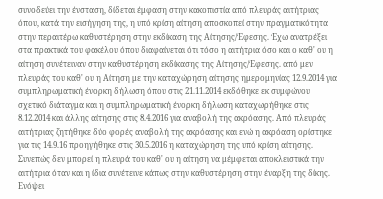συνοδεύει την ένσταση, δίδεται έμφαση στην κακοπιστία από πλευράς αιτήτριας όπου, κατά την εισήγηση της, η υπό κρίση αίτηση αποσκοπεί στην πραγματικότητα στην περαιτέρω καθυστέρηση στην εκδίκαση της Αίτησης/Έφεσης. Έχω ανατρέξει στα πρακτικά του φακέλου όπου διαφαίνεται ότι τόσο η αιτήτρια όσο και ο καθ' ου η αίτηση συνέτειναν στην καθυστέρηση εκδίκασης της Αίτησης/Έφεσης. από μεν πλευράς του καθ' ου η Αίτηση με την καταχώρηση αίτησης ημερομηνίας 12.9.2014 για συμπληρωματική ένορκη δήλωση όπου στις 21.11.2014 εκδόθηκε εκ συμφώνου σχετικό διάταγμα και η συμπληρωματική ένορκη δήλωση καταχωρήθηκε στις 8.12.2014 και άλλης αίτησης στις 8.4.2016 για αναβολή της ακρόασης. Από πλευράς αιτήτριας ζητήθηκε δύο φορές αναβολή της ακρόασης και ενώ η ακρόαση ορίστηκε για τις 14.9.16 προηγήθηκε στις 30.5.2016 η καταχώρηση της υπό κρίση αίτησης. Συνεπώς δεν μπορεί η πλευρά του καθ' ου η αίτηση να μέμφεται αποκλειστικά την αιτήτρια όταν και η ίδια συνέτεινε κάπως στην καθυστέρηση στην έναρξη της δίκης. Ενόψει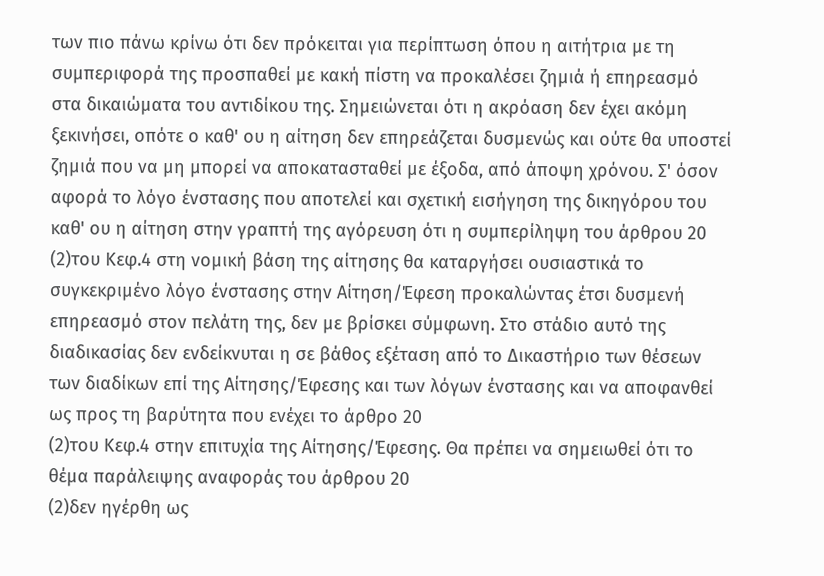των πιο πάνω κρίνω ότι δεν πρόκειται για περίπτωση όπου η αιτήτρια με τη συμπεριφορά της προσπαθεί με κακή πίστη να προκαλέσει ζημιά ή επηρεασμό στα δικαιώματα του αντιδίκου της. Σημειώνεται ότι η ακρόαση δεν έχει ακόμη ξεκινήσει, οπότε ο καθ' ου η αίτηση δεν επηρεάζεται δυσμενώς και ούτε θα υποστεί ζημιά που να μη μπορεί να αποκατασταθεί με έξοδα, από άποψη χρόνου. Σ' όσον αφορά το λόγο ένστασης που αποτελεί και σχετική εισήγηση της δικηγόρου του καθ' ου η αίτηση στην γραπτή της αγόρευση ότι η συμπερίληψη του άρθρου 20
(2)του Κεφ.4 στη νομική βάση της αίτησης θα καταργήσει ουσιαστικά το συγκεκριμένο λόγο ένστασης στην Αίτηση/Έφεση προκαλώντας έτσι δυσμενή επηρεασμό στον πελάτη της, δεν με βρίσκει σύμφωνη. Στο στάδιο αυτό της διαδικασίας δεν ενδείκνυται η σε βάθος εξέταση από το Δικαστήριο των θέσεων των διαδίκων επί της Αίτησης/Έφεσης και των λόγων ένστασης και να αποφανθεί ως προς τη βαρύτητα που ενέχει το άρθρο 20
(2)του Κεφ.4 στην επιτυχία της Αίτησης/Έφεσης. Θα πρέπει να σημειωθεί ότι το θέμα παράλειψης αναφοράς του άρθρου 20
(2)δεν ηγέρθη ως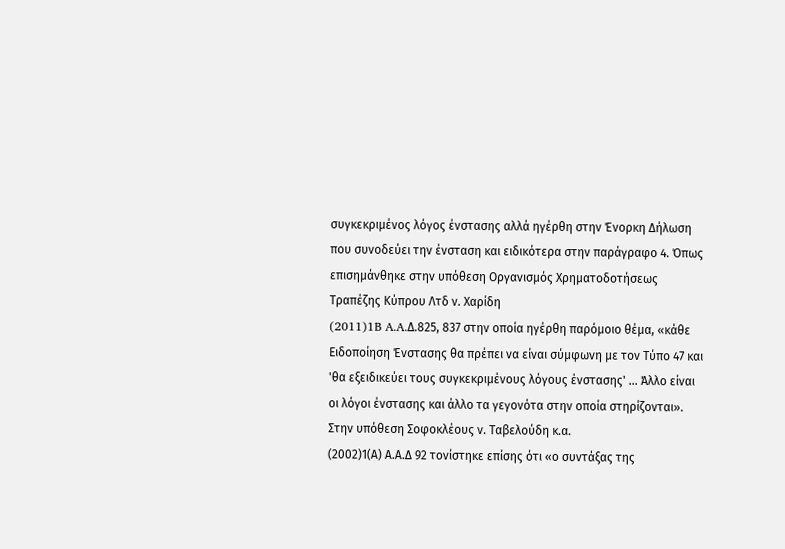συγκεκριμένος λόγος ένστασης αλλά ηγέρθη στην Ένορκη Δήλωση που συνοδεύει την ένσταση και ειδικότερα στην παράγραφο 4. Όπως επισημάνθηκε στην υπόθεση Οργανισμός Χρηματοδοτήσεως Τραπέζης Κύπρου Λτδ ν. Χαρίδη
(2011)1B A.A.Δ.825, 837 στην οποία ηγέρθη παρόμοιο θέμα, «κάθε Ειδοποίηση Ένστασης θα πρέπει να είναι σύμφωνη με τον Τύπο 47 και 'θα εξειδικεύει τους συγκεκριμένους λόγους ένστασης' ... Άλλο είναι οι λόγοι ένστασης και άλλο τα γεγονότα στην οποία στηρίζονται». Στην υπόθεση Σοφοκλέους ν. Ταβελούδη κ.α.
(2002)1(Α) Α.Α.Δ 92 τονίστηκε επίσης ότι «ο συντάξας της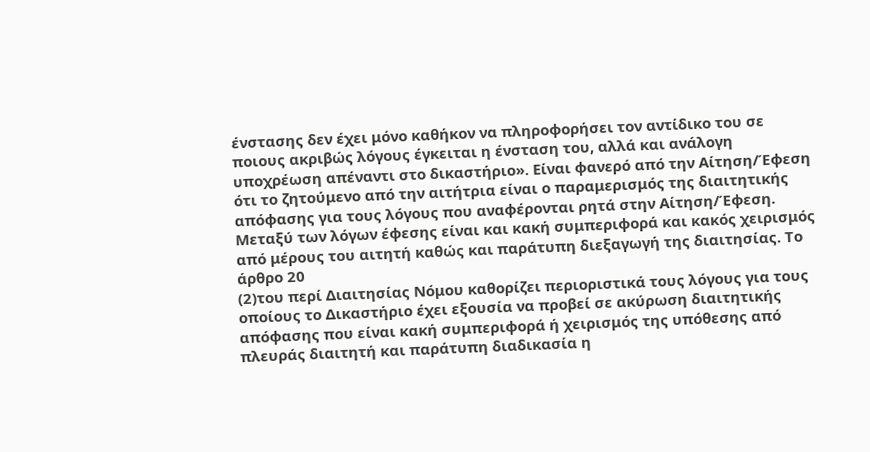ένστασης δεν έχει μόνο καθήκον να πληροφορήσει τον αντίδικο του σε ποιους ακριβώς λόγους έγκειται η ένσταση του, αλλά και ανάλογη υποχρέωση απέναντι στο δικαστήριο». Είναι φανερό από την Αίτηση/Έφεση ότι το ζητούμενο από την αιτήτρια είναι ο παραμερισμός της διαιτητικής απόφασης για τους λόγους που αναφέρονται ρητά στην Αίτηση/Έφεση. Μεταξύ των λόγων έφεσης είναι και κακή συμπεριφορά και κακός χειρισμός από μέρους του αιτητή καθώς και παράτυπη διεξαγωγή της διαιτησίας. Το άρθρο 20
(2)του περί Διαιτησίας Νόμου καθορίζει περιοριστικά τους λόγους για τους οποίους το Δικαστήριο έχει εξουσία να προβεί σε ακύρωση διαιτητικής απόφασης που είναι κακή συμπεριφορά ή χειρισμός της υπόθεσης από πλευράς διαιτητή και παράτυπη διαδικασία η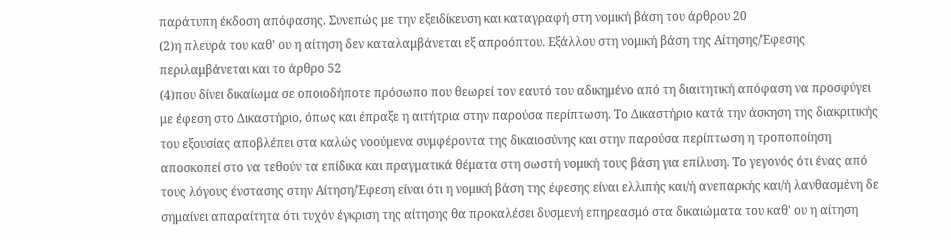παράτυπη έκδοση απόφασης. Συνεπώς με την εξειδίκευση και καταγραφή στη νομική βάση του άρθρου 20
(2)η πλευρά του καθ' ου η αίτηση δεν καταλαμβάνεται εξ απροόπτου. Εξάλλου στη νομική βάση της Αίτησης/Έφεσης περιλαμβάνεται και το άρθρο 52
(4)που δίνει δικαίωμα σε οποιοδήποτε πρόσωπο που θεωρεί τον εαυτό του αδικημένο από τη διαιτητική απόφαση να προσφύγει με έφεση στο Δικαστήριο, όπως και έπραξε η αιτήτρια στην παρούσα περίπτωση. Το Δικαστήριο κατά την άσκηση της διακριτικής του εξουσίας αποβλέπει στα καλώς νοούμενα συμφέροντα της δικαιοσύνης και στην παρούσα περίπτωση η τροποποίηση αποσκοπεί στο να τεθούν τα επίδικα και πραγματικά θέματα στη σωστή νομική τους βάση για επίλυση. Το γεγονός ότι ένας από τους λόγους ένστασης στην Αίτηση/Έφεση είναι ότι η νομική βάση της έφεσης είναι ελλιπής και/ή ανεπαρκής και/ή λανθασμένη δε σημαίνει απαραίτητα ότι τυχόν έγκριση της αίτησης θα προκαλέσει δυσμενή επηρεασμό στα δικαιώματα του καθ' ου η αίτηση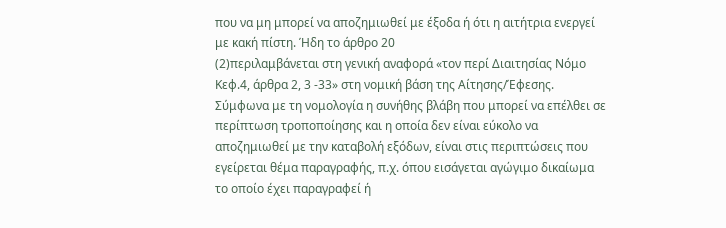που να μη μπορεί να αποζημιωθεί με έξοδα ή ότι η αιτήτρια ενεργεί με κακή πίστη. Ήδη το άρθρο 20
(2)περιλαμβάνεται στη γενική αναφορά «τον περί Διαιτησίας Νόμο Κεφ.4, άρθρα 2, 3 -33» στη νομική βάση της Αίτησης/Έφεσης. Σύμφωνα με τη νομολογία η συνήθης βλάβη που μπορεί να επέλθει σε περίπτωση τροποποίησης και η οποία δεν είναι εύκολο να αποζημιωθεί με την καταβολή εξόδων, είναι στις περιπτώσεις που εγείρεται θέμα παραγραφής, π.χ. όπου εισάγεται αγώγιμο δικαίωμα το οποίο έχει παραγραφεί ή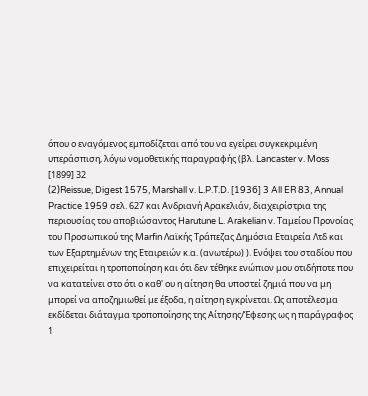όπου ο εναγόμενος εμποδίζεται από του να εγείρει συγκεκριμένη υπεράσπιση, λόγω νομοθετικής παραγραφής (βλ. Lancaster v. Moss [1899] 32
(2)Reissue, Digest 1575, Marshall v. L.P.T.D. [1936] 3 All ER 83, Annual Practice 1959 σελ. 627 και Ανδριανή Αρακελιάν, διαχειρίστρια της περιουσίας του αποβιώσαντος Harutune L. Arakelian v. Ταμείου Προνοίας του Προσωπικού της Marfin Λαϊκής Τράπεζας Δημόσια Εταιρεία Λτδ και των Εξαρτημένων της Εταιρειών κ.α. (ανωτέρω) ). Ενόψει του σταδίου που επιχειρείται η τροποποίηση και ότι δεν τέθηκε ενώπιον μου οτιδήποτε που να κατατείνει στο ότι ο καθ' ου η αίτηση θα υποστεί ζημιά που να μη μπορεί να αποζημιωθεί με έξοδα, η αίτηση εγκρίνεται. Ως αποτέλεσμα εκδίδεται διάταγμα τροποποίησης της Αίτησης/Έφεσης ως η παράγραφος 1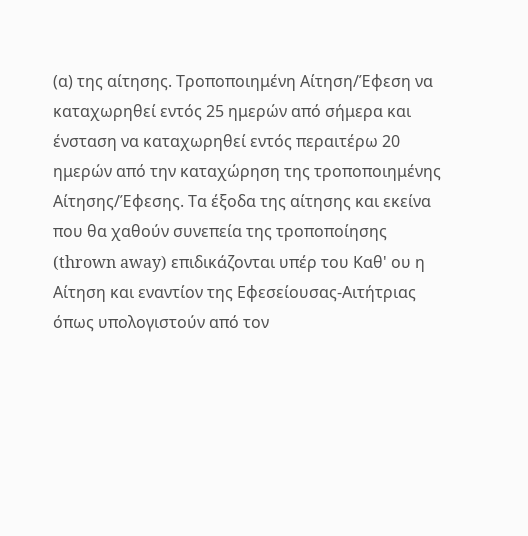(α) της αίτησης. Τροποποιημένη Αίτηση/Έφεση να καταχωρηθεί εντός 25 ημερών από σήμερα και ένσταση να καταχωρηθεί εντός περαιτέρω 20 ημερών από την καταχώρηση της τροποποιημένης Αίτησης/Έφεσης. Τα έξοδα της αίτησης και εκείνα που θα χαθούν συνεπεία της τροποποίησης (thrown away) επιδικάζονται υπέρ του Καθ' ου η Αίτηση και εναντίον της Εφεσείουσας-Αιτήτριας όπως υπολογιστούν από τον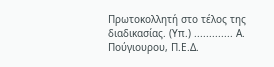Πρωτοκολλητή στο τέλος της διαδικασίας. (Υπ.) ............. Α. Πούγιουρου, Π.Ε.Δ.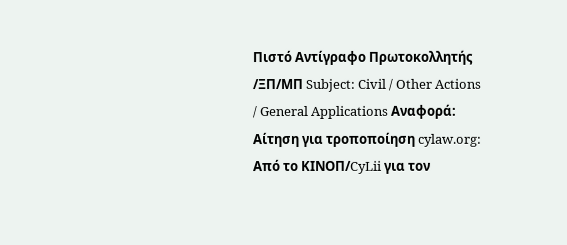Πιστό Αντίγραφο Πρωτοκολλητής /ΞΠ/MΠ Subject: Civil / Other Actions / General Applications Αναφορά: Αίτηση για τροποποίηση cylaw.org: Από το ΚΙΝOΠ/CyLii για τον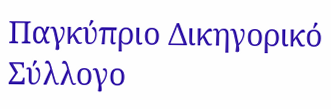Παγκύπριο Δικηγορικό Σύλλογο